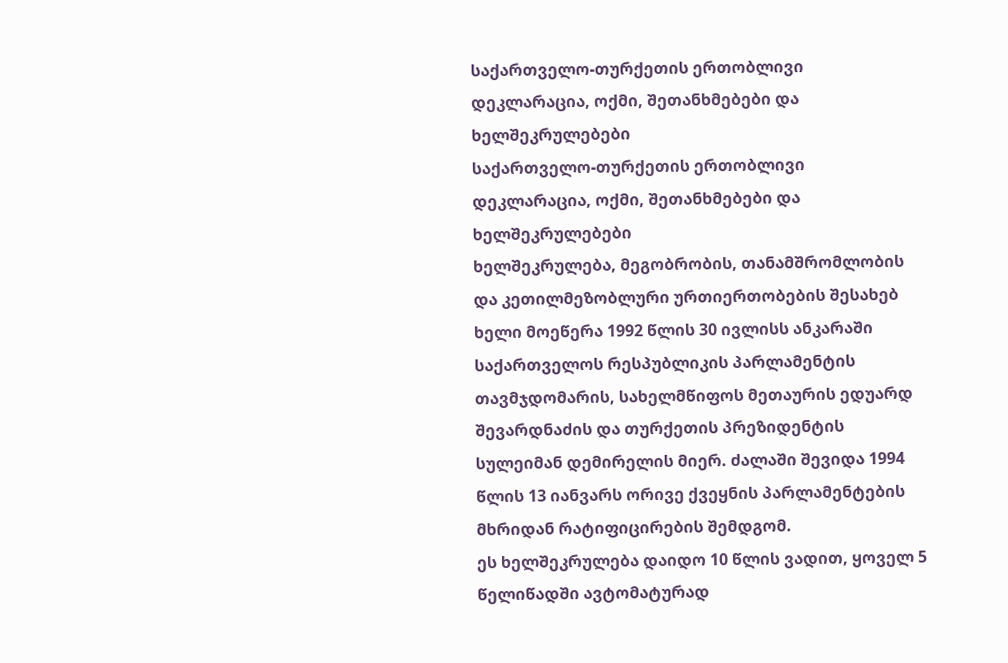საქართველო-თურქეთის ერთობლივი დეკლარაცია, ოქმი, შეთანხმებები და ხელშეკრულებები
საქართველო-თურქეთის ერთობლივი დეკლარაცია, ოქმი, შეთანხმებები და ხელშეკრულებები
ხელშეკრულება, მეგობრობის, თანამშრომლობის და კეთილმეზობლური ურთიერთობების შესახებ
ხელი მოეწერა 1992 წლის 30 ივლისს ანკარაში საქართველოს რესპუბლიკის პარლამენტის თავმჯდომარის, სახელმწიფოს მეთაურის ედუარდ შევარდნაძის და თურქეთის პრეზიდენტის სულეიმან დემირელის მიერ. ძალაში შევიდა 1994 წლის 13 იანვარს ორივე ქვეყნის პარლამენტების მხრიდან რატიფიცირების შემდგომ.
ეს ხელშეკრულება დაიდო 10 წლის ვადით, ყოველ 5 წელიწადში ავტომატურად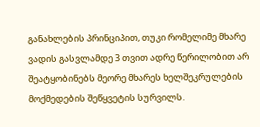განახლების პრინციპით, თუკი რომელიმე მხარე ვადის გასვლამდე 3 თვით ადრე წერილობით არ შეატყობინებს მეორე მხარეს ხელშეკრულების მოქმედების შეწყვეტის სურვილს.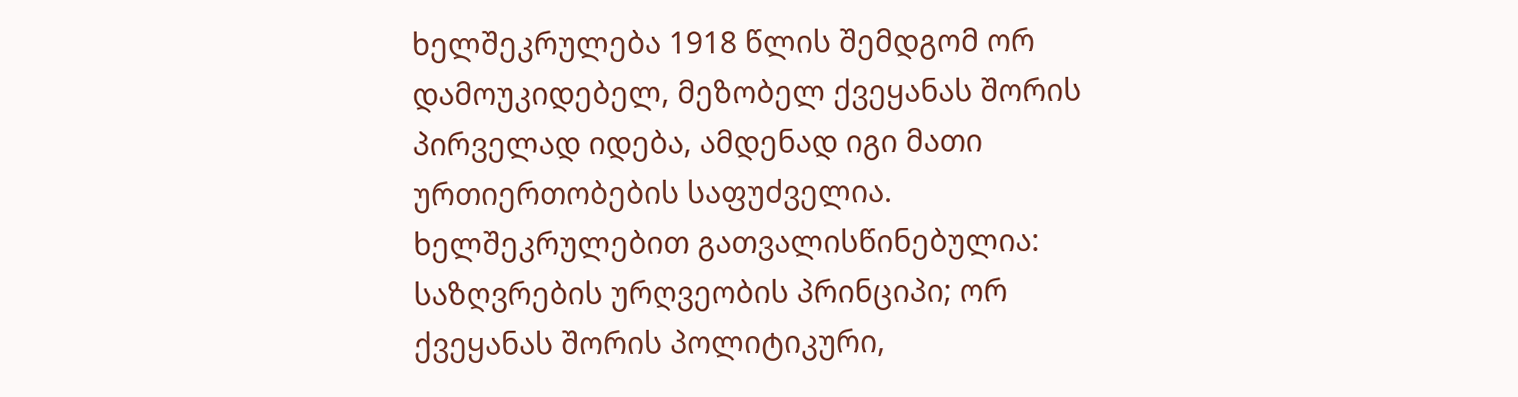ხელშეკრულება 1918 წლის შემდგომ ორ დამოუკიდებელ, მეზობელ ქვეყანას შორის პირველად იდება, ამდენად იგი მათი ურთიერთობების საფუძველია. ხელშეკრულებით გათვალისწინებულია: საზღვრების ურღვეობის პრინციპი; ორ ქვეყანას შორის პოლიტიკური,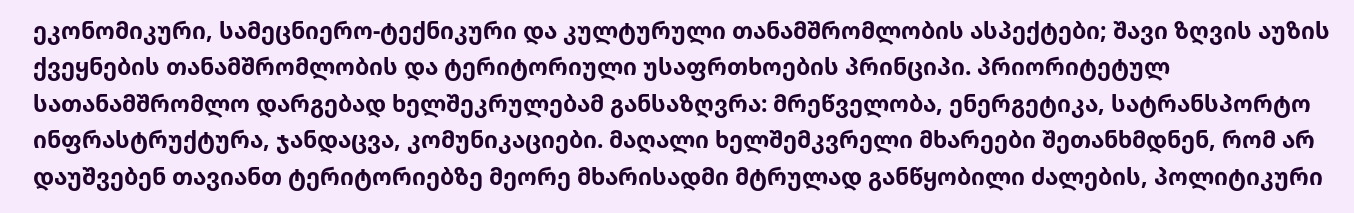ეკონომიკური, სამეცნიერო-ტექნიკური და კულტურული თანამშრომლობის ასპექტები; შავი ზღვის აუზის ქვეყნების თანამშრომლობის და ტერიტორიული უსაფრთხოების პრინციპი. პრიორიტეტულ სათანამშრომლო დარგებად ხელშეკრულებამ განსაზღვრა: მრეწველობა, ენერგეტიკა, სატრანსპორტო ინფრასტრუქტურა, ჯანდაცვა, კომუნიკაციები. მაღალი ხელშემკვრელი მხარეები შეთანხმდნენ, რომ არ დაუშვებენ თავიანთ ტერიტორიებზე მეორე მხარისადმი მტრულად განწყობილი ძალების, პოლიტიკური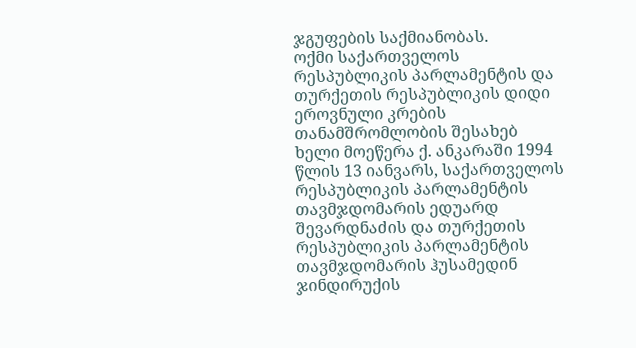ჯგუფების საქმიანობას.
ოქმი საქართველოს რესპუბლიკის პარლამენტის და თურქეთის რესპუბლიკის დიდი ეროვნული კრების თანამშრომლობის შესახებ
ხელი მოეწერა ქ. ანკარაში 1994 წლის 13 იანვარს, საქართველოს რესპუბლიკის პარლამენტის თავმჯდომარის ედუარდ შევარდნაძის და თურქეთის რესპუბლიკის პარლამენტის თავმჯდომარის ჰუსამედინ ჯინდირუქის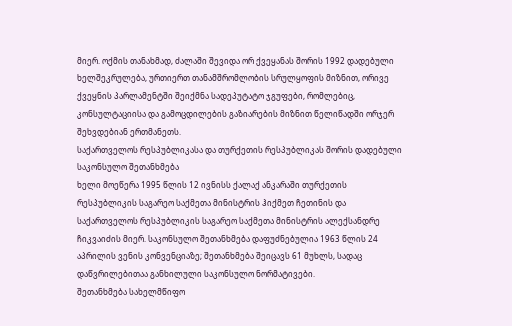მიერ. ოქმის თანახმად, ძალაში შევიდა ორ ქვეყანას შორის 1992 დადებული ხელშეკრულება, ურთიერთ თანამშრომლობის სრულყოფის მიზნით, ორივე ქვეყნის პარლამენტში შეიქმნა სადეპუტატო ჯგუფები, რომლებიც, კონსულტაციისა და გამოცდილების გაზიარების მიზნით წელიწადში ორჯერ შეხვდებიან ერთმანეთს.
საქართველოს რესპუბლიკასა და თურქეთის რესპუბლიკას შორის დადებული საკონსულო შეთანხმება
ხელი მოეწერა 1995 წლის 12 ივნისს ქალაქ ანკარაში თურქეთის რესპუბლიკის საგარეო საქმეთა მინისტრის ჰიქმეთ ჩეთინის და საქართველოს რესპუბლიკის საგარეო საქმეთა მინისტრის ალექსანდრე ჩიკვაიძის მიერ. საკონსულო შეთანხმება დაფუძნებულია 1963 წლის 24 აპრილის ვენის კონვენციაზე; შეთანხმება შეიცავს 61 მუხლს, სადაც დაწვრილებითაა განხილული საკონსულო ნორმატივები.
შეთანხმება სახელმწიფო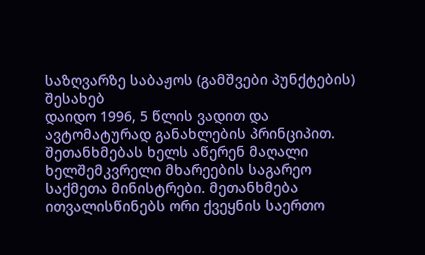საზღვარზე საბაჟოს (გამშვები პუნქტების) შესახებ
დაიდო 1996, 5 წლის ვადით და ავტომატურად განახლების პრინციპით. შეთანხმებას ხელს აწერენ მაღალი ხელშემკვრელი მხარეების საგარეო საქმეთა მინისტრები. მეთანხმება ითვალისწინებს ორი ქვეყნის საერთო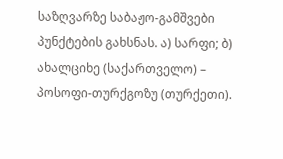საზღვარზე საბაჟო-გამშვები პუნქტების გახსნას. ა) სარფი; ბ) ახალციხე (საქართველო) – პოსოფი-თურქგოზუ (თურქეთი).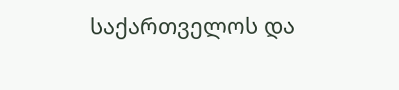საქართველოს და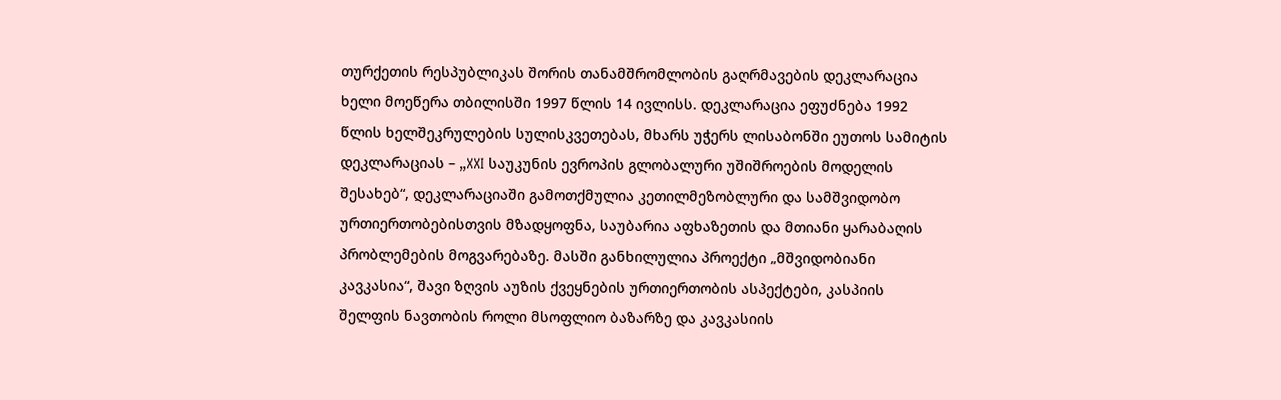თურქეთის რესპუბლიკას შორის თანამშრომლობის გაღრმავების დეკლარაცია
ხელი მოეწერა თბილისში 1997 წლის 14 ივლისს. დეკლარაცია ეფუძნება 1992 წლის ხელშეკრულების სულისკვეთებას, მხარს უჭერს ლისაბონში ეუთოს სამიტის დეკლარაციას – „XXI საუკუნის ევროპის გლობალური უშიშროების მოდელის შესახებ“, დეკლარაციაში გამოთქმულია კეთილმეზობლური და სამშვიდობო ურთიერთობებისთვის მზადყოფნა, საუბარია აფხაზეთის და მთიანი ყარაბაღის პრობლემების მოგვარებაზე. მასში განხილულია პროექტი „მშვიდობიანი კავკასია“, შავი ზღვის აუზის ქვეყნების ურთიერთობის ასპექტები, კასპიის შელფის ნავთობის როლი მსოფლიო ბაზარზე და კავკასიის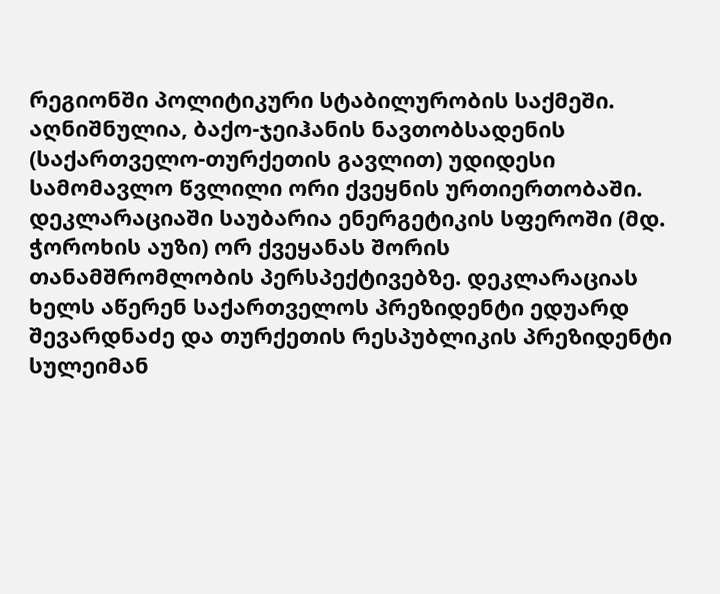რეგიონში პოლიტიკური სტაბილურობის საქმეში. აღნიშნულია, ბაქო-ჯეიჰანის ნავთობსადენის (საქართველო-თურქეთის გავლით) უდიდესი სამომავლო წვლილი ორი ქვეყნის ურთიერთობაში. დეკლარაციაში საუბარია ენერგეტიკის სფეროში (მდ. ჭოროხის აუზი) ორ ქვეყანას შორის თანამშრომლობის პერსპექტივებზე. დეკლარაციას ხელს აწერენ საქართველოს პრეზიდენტი ედუარდ შევარდნაძე და თურქეთის რესპუბლიკის პრეზიდენტი სულეიმან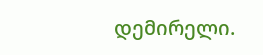დემირელი.